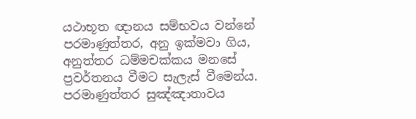යථාභූත ඥානය සම්භවය වන්නේ පරමාණුත්තර, අනු ඉක්මවා ගිය, අනුත්තර ධම්මචක්කය මනසේ ප්‍රවර්තනය වීමට සැලැස් වීමෙන්ය. පරමාණුත්තර සුඤ්ඤාතාවය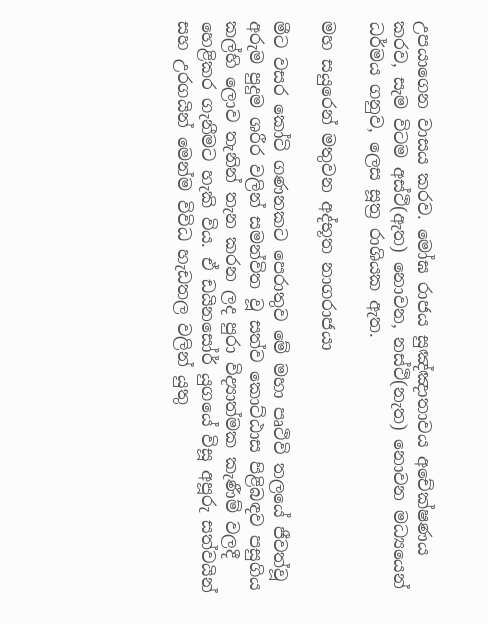උපයාගෙන වාසය කරව. මෝඝ රාජය සුඤ්ඤාතාවය අචේක්ෂණය කරව, සැම විටම අස්ථි(ඇත) නොවන, නස්ථි(නැත) නොවන මධ්‍යයෙන් ධර්මය ගනුව, ලෙස සූත්‍ර රාශියක ඇත.

මහ සයුරෙන් මතුවන අද්භූත නාගරාජයා

මීට වසර කෝටි ගණනකට පෙරාතුව මේ මහා පෘථිවි තලයේ ජීවත්වූ අරුම පුදුම ශරීර වලින් සමන්විත වූ සත්ව කොට්ඨාස පිළිබඳව පසුගිය කල්හි ලොව තැනින් තැන කරන ලද පුරා විද්‍යාත්මක කැණීම් වලදී හෙළිකර ගැනීමට හැකි විය. ඒ ඩයිනසෝර් යුගයේ විසූ අපූරු සත්වයින් සහ උරගයින් මෙන්ම විවිධ හැඩතල වලින් යුතු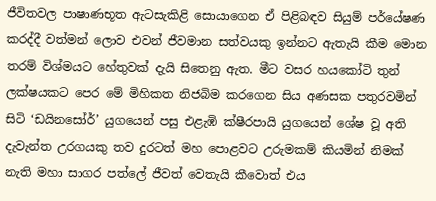ජීවිතවල පාෂාණභූත ඇටසැකිළි සොයාගෙන ඒ පිළිබඳව සියුම් පර්යේෂණ කරද්දී වත්මන් ලොව එවන් ජීවමාන සත්වයකු ඉන්නට ඇතැයි කීම මොන තරම් විශ්මයට හේතුවක් දැයි සිතෙනු ඇත. මීට වසර හයකෝටි තුන් ලක්ෂයකට පෙර මේ මිහිකත නිජබිම කරගෙන සිය අණසක පතුරවමින් සිටි ‘ඩයිනසෝර්’ යුගයෙන් පසු එළැඹි ක්ෂීරපායි යුගයෙන් ශේෂ වූ අති දැවැන්ත උරගයකු තව දුරටත් මහ පොළවට උරුමකම් කියමින් නිමක් නැති මහා සාගර පත්ලේ ජීවත් වෙතැයි කීවොත් එය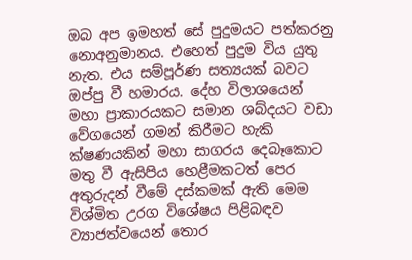ඔබ අප ඉමහත් සේ පුදුමයට පත්කරනු නොඅනුමානය. එහෙත් පුදුම විය යුතු නැත. එය සම්පූර්ණ සත්‍යයක් බවට ඔප්පු වී හමාරය. දේහ විලාශයෙන් මහා ප්‍රාකාරයකට සමාන ශබ්දයට වඩා වේගයෙන් ගමන් කිරීමට හැකි ක්ෂණයකින් මහා සාගරය දෙබෑකොට මතු වී ඇසිපිය හෙළීමකටත් පෙර අතුරුදන් වීමේ දස්කමක් ඇති මෙම විශ්මිත උරග විශේෂය පිළිබඳව ව්‍යාජත්වයෙන් තොර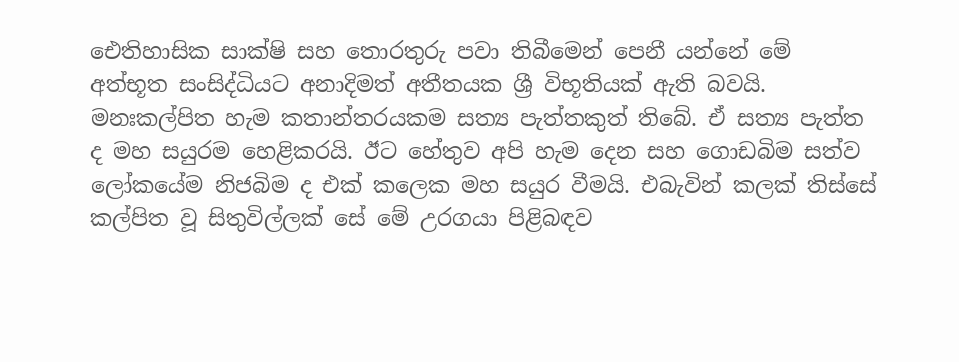ඓතිහාසික සාක්ෂි සහ තොරතුරු පවා තිබීමෙන් පෙනී යන්නේ මේ අත්භූත සංසිද්ධියට අනාදිමත් අතීතයක ශ්‍රී විභූතියක් ඇති බවයි.
මනඃකල්පිත හැම කතාන්තරයකම සත්‍ය පැත්තකුත් තිබේ. ඒ සත්‍ය පැත්ත ද මහ සයුරම හෙළිකරයි. ඊට හේතුව අපි හැම දෙන සහ ගොඩබිම සත්ව ලෝකයේම නිජබිම ද එක් කලෙක මහ සයුර වීමයි. එබැවින් කලක් තිස්සේ කල්පිත වූ සිතුවිල්ලක් සේ මේ උරගයා පිළිබඳව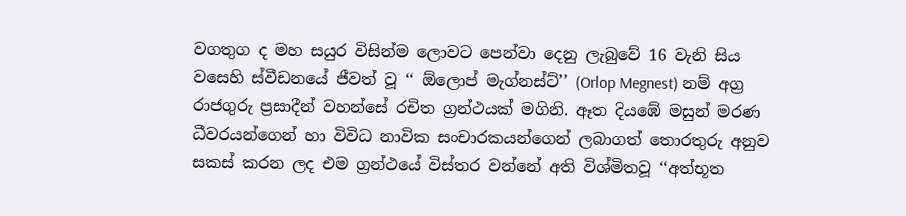වගතුග ද මහ සයුර විසින්ම ලොවට පෙන්වා දෙනු ලැබුවේ 16 වැනි සිය වසෙහි ස්වීඩනයේ ජීවත් වූ ‘‘ ඕලොප් මැග්නස්ට්’’ (Orlop Megnest) නම් අග්‍ර රාජගුරු ප්‍රසාදීන් වහන්සේ රචිත ග්‍රන්ථයක් මගිනි. ඈත දියඹේ මසුන් මරණ ධීවරයන්ගෙන් හා විවිධ නාවික සංචාරකයන්ගෙන් ලබාගත් තොරතුරු අනුව සකස් කරන ලද එම ග්‍රන්ථයේ විස්තර වන්නේ අති විශ්මිතවූ ‘‘අත්භූත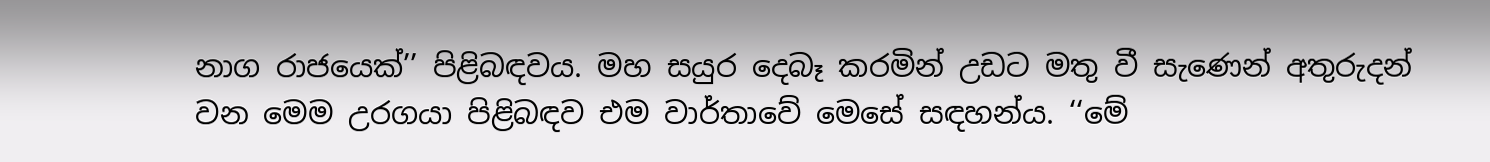නාග රාජයෙක්’’ පිළිබඳවය. මහ සයුර දෙබෑ කරමින් උඩට මතු වී සැණෙන් අතුරුදන් වන මෙම උරගයා පිළිබඳව එම වාර්තාවේ මෙසේ සඳහන්ය. ‘‘මේ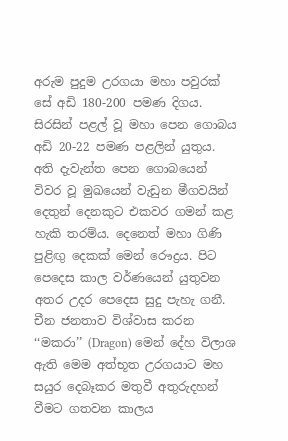අරුම පුදුම උරගයා මහා පවුරක් සේ අඩි 180-200 පමණ දිගය. සිරසින් පළල් වූ මහා පෙන ගොබය අඩි 20-22 පමණ පළලින් යුතුය. අති දැවැන්ත පෙන ගොබයෙන් විවර වූ මුඛයෙන් වැඩුන මීගවයින් දෙතුන් දෙනකුට එකවර ගමන් කළ හැකි තරම්ය. දෙනෙත් මහා ගිණි පුළිඟු දෙකක් මෙන් රෞද්‍රය. පිට පෙදෙස කාල වර්ණයෙන් යුතුවන අතර උදර පෙදෙස සුදු පැහැ ගනී. චීන ජනතාව විශ්වාස කරන ‘‘මකරා’’ (Dragon) මෙන් දේහ විලාශ ඇති මෙම අත්භූත උරගයාට මහ සයුර දෙබෑකර මතුවී අතුරුදහන් වීමට ගතවන කාලය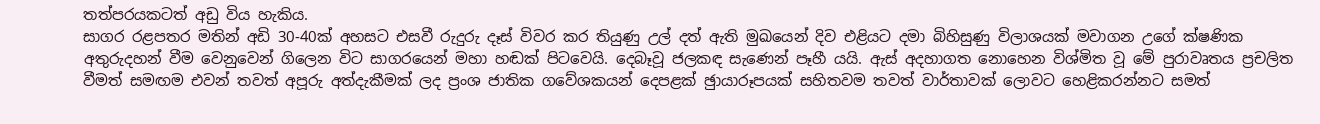තත්පරයකටත් අඩු විය හැකිය.
සාගර රළපතර මතින් අඩි 30-40ක් අහසට එසවී රුදුරු දෑස් විවර කර තියුණු උල් දත් ඇති මුඛයෙන් දිව එළියට දමා බිහිසුණු විලාශයක් මවාගන උගේ ක්ෂණික අතුරුදහන් වීම වෙනුවෙන් ගිලෙන විට සාගරයෙන් මහා හඬක් පිටවෙයි. දෙබෑවූ ජලකඳ සැණෙන් පෑහී යයි. ඇස් අදහාගත නොහෙන විශ්මිත වූ මේ පුරාවෘතය ප්‍රචලිත වීමත් සමඟම එවන් තවත් අපූරු අත්දැකීමක් ලද ප්‍රංශ ජාතික ගවේශකයන් දෙපළක් ඡුායාරූපයක් සහිතවම තවත් වාර්තාවක් ලොවට හෙළිකරන්නට සමත්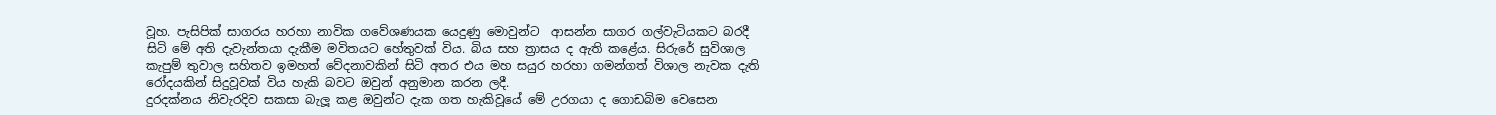වූහ. පැසිපික් සාගරය හරහා නාවික ගවේශණයක යෙදුණු මොවුන්ට  ආසන්න සාගර ගල්වැටියකට බරදී සිටි මේ අති දැවැන්තයා දැකීම මවිතයට හේතුවක් විය. බිය සහ ත්‍රාසය ද ඇති කළේය. සිරුරේ සුවිශාල කැපුම් තුවාල සහිතව ඉමහත් වේදනාවකින් සිටි අතර එය මහ සයුර හරහා ගමන්ගත් විශාල නැවක දැති රෝදයකින් සිදුවූවක් විය හැකි බවට ඔවුන් අනුමාන කරන ලදී.
දුරදක්නය නිවැරදිව සකසා බැලූ කළ ඔවුන්ට දැක ගත හැකිවූයේ මේ උරගයා ද ගොඩබිම වෙසෙන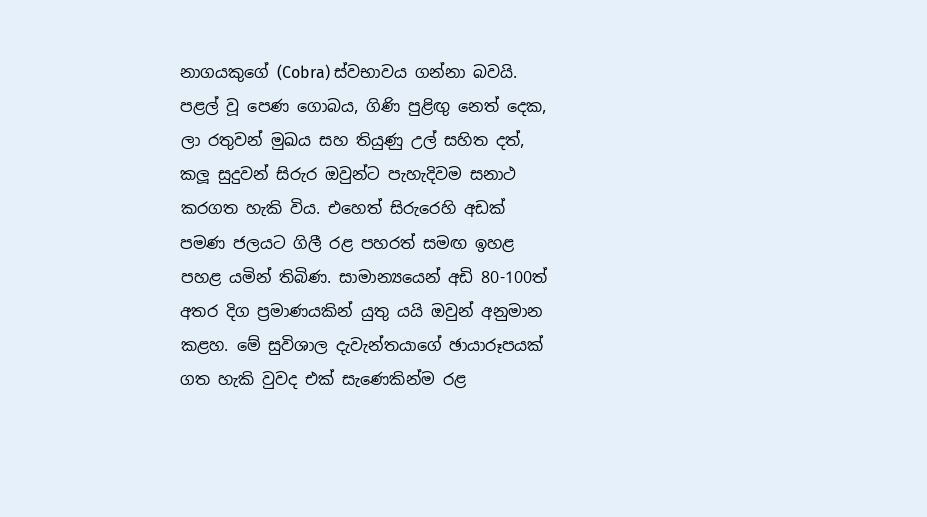නාගයකුගේ (Cobra) ස්වභාවය ගන්නා බවයි. පළල් වූ පෙණ ගොබය, ගිණි පුළිඟු නෙත් දෙක, ලා රතුවන් මුඛය සහ තියුණු උල් සහිත දත්, කලූ සුදුවන් සිරුර ඔවුන්ට පැහැදිවම සනාථ කරගත හැකි විය. එහෙත් සිරුරෙහි අඩක් පමණ ජලයට ගිලී රළ පහරත් සමඟ ඉහළ පහළ යමින් තිබිණ. සාමාන්‍යයෙන් අඩි 80-100ත් අතර දිග ප්‍රමාණයකින් යුතු යයි ඔවුන් අනුමාන කළහ. මේ සුවිශාල දැවැන්තයාගේ ඡායාරූපයක් ගත හැකි වුවද එක් සැණෙකින්ම රළ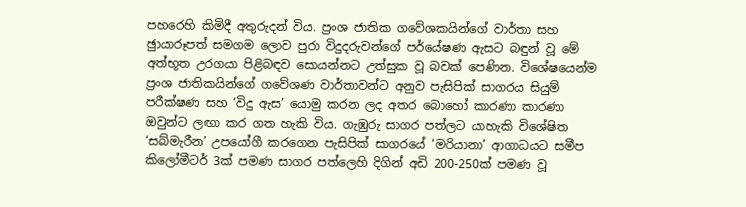පහරෙහි කිමිදී අතුරුදන් විය. ප්‍රංශ ජාතික ගවේශකයින්ගේ වාර්තා සහ ඡුායාරූපත් සමගම ලොව පුරා විදුදරුවන්ගේ පර්යේෂණ ඇසට බඳුන් වූ මේ අත්භූත උරගයා පිළිබඳව සොයන්නට උත්සුක වූ බවක් පෙණින. විශේෂයෙන්ම ප්‍රංශ ජාතිකයින්ගේ ගවේශණ වාර්තාවන්ට අනුව පැසිපික් සාගරය සියුම් පරීක්ෂණ සහ ‘විදු ඇස’ යොමු කරන ලද අතර බොහෝ කාරණා කාරණා ඔවුන්ට ලඟා කර ගත හැකි විය. ගැඹුරු සාගර පත්ලට යාහැකි විශේෂිත ‘සබ්මැරීන’ උපයෝගී කරගෙන පැසිපික් සාගරයේ ‘මරියානා’ ආගාධයට සමීප කිලෝමීටර් 3ක් පමණ සාගර පත්ලෙහි දිගින් අඩි 200-250ක් පමණ වූ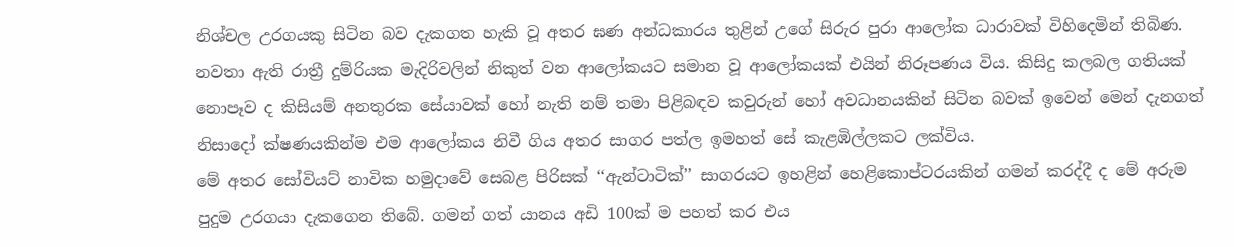නිශ්චල උරගයකු සිටින බව දැකගත හැකි වූ අතර ඝණ අන්ධකාරය තුළින් උගේ සිරුර පුරා ආලෝක ධාරාවක් විහිදෙමින් තිබිණ. නවතා ඇති රාත්‍රී දුම්රියක මැදිරිවලින් නිකුත් වන ආලෝකයට සමාන වූ ආලෝකයක් එයින් නිරූපණය විය. කිසිදු කලබල ගතියක් නොපෑව ද කිසියම් අනතුරක සේයාවක් හෝ නැති නම් තමා පිළිබඳව කවුරුන් හෝ අවධානයකින් සිටින බවක් ඉවෙන් මෙන් දැනගත් නිසාදෝ ක්ෂණයකින්ම එම ආලෝකය නිවී ගිය අතර සාගර පත්ල ඉමහත් සේ කැළඹිල්ලකට ලක්විය.
මේ අතර සෝවියට් නාවික හමුදාවේ සෙබළ පිරිසක් ‘‘ඇන්ටාටික්’’ සාගරයට ඉහළින් හෙළිකොප්ටරයකින් ගමන් කරද්දී ද මේ අරුම පුදුම උරගයා දැකගෙන තිබේ. ගමන් ගත් යානය අඩි 100ක් ම පහත් කර එය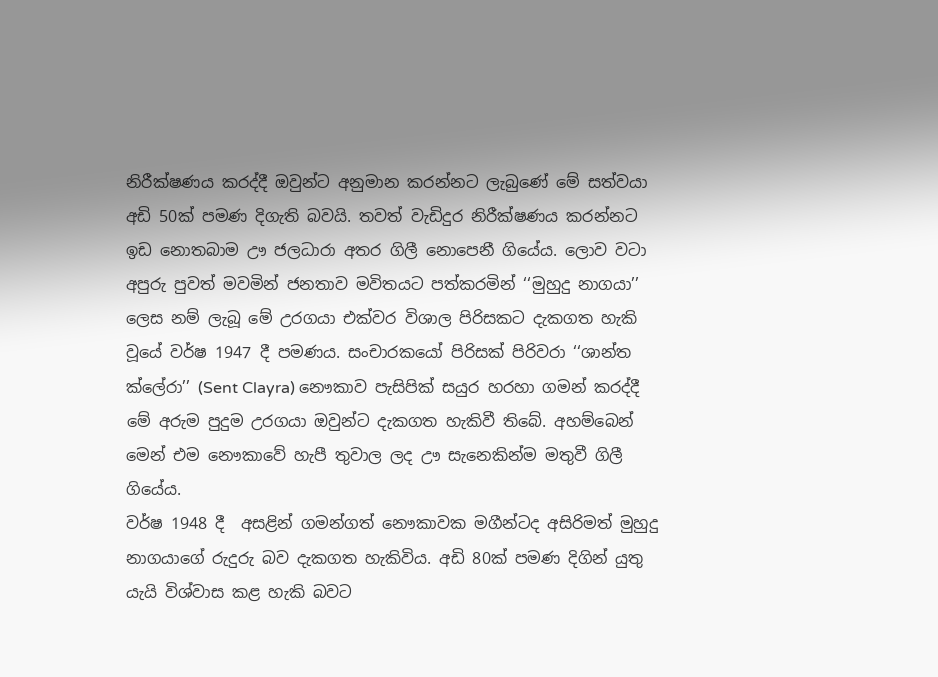නිරීක්ෂණය කරද්දී ඔවුන්ට අනුමාන කරන්නට ලැබුණේ මේ සත්වයා අඩි 50ක් පමණ දිගැති බවයි. තවත් වැඩිදුර නිරීක්ෂණය කරන්නට ඉඩ නොතබාම ඌ ජලධාරා අතර ගිලී නොපෙනී ගියේය. ලොව වටා අපුරු පුවත් මවමින් ජනතාව මවිතයට පත්කරමින් ‘‘මුහුදු නාගයා’’ ලෙස නම් ලැබූ මේ උරගයා එක්වර විශාල පිරිසකට දැකගත හැකි වූයේ වර්ෂ 1947 දී පමණය. සංචාරකයෝ පිරිසක් පිරිවරා ‘‘ශාන්ත ක්ලේරා’’ (Sent Clayra) නෞකාව පැසිපික් සයුර හරහා ගමන් කරද්දී මේ අරුම පුදුම උරගයා ඔවුන්ට දැකගත හැකිවී තිබේ. අහම්බෙන් මෙන් එම නෞකාවේ හැපී තුවාල ලද ඌ සැනෙකින්ම මතුවී ගිලී ගියේය.
වර්ෂ 1948 දී  අසළින් ගමන්ගත් නෞකාවක මගීන්ටද අසිරිමත් මුහුදු නාගයාගේ රුදුරු බව දැකගත හැකිවිය. අඩි 80ක් පමණ දිගින් යුතු යැයි විශ්වාස කළ හැකි බවට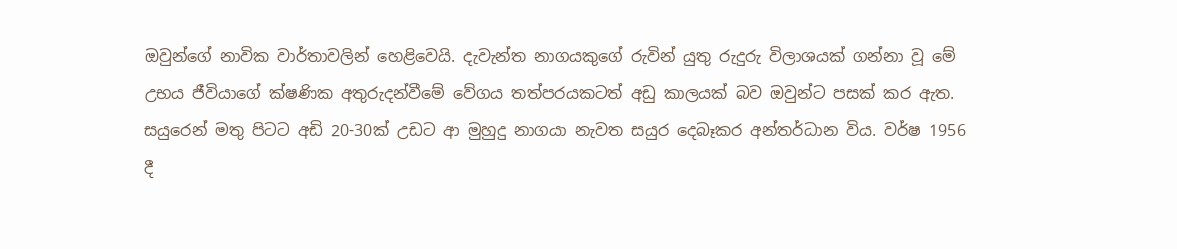ඔවුන්ගේ නාවික වාර්තාවලින් හෙළිවෙයි. දැවැන්ත නාගයකුගේ රුවින් යුතු රුදුරු විලාශයක් ගන්නා වූ මේ උභය ජීවියාගේ ක්ෂණික අතුරුදන්වීමේ වේගය තත්පරයකටත් අඩු කාලයක් බව ඔවුන්ට පසක් කර ඇත. සයුරෙන් මතු පිටට අඩි 20-30ක් උඩට ආ මුහුදු නාගයා නැවත සයුර දෙබෑකර අන්තර්ධාන විය. වර්ෂ 1956 දී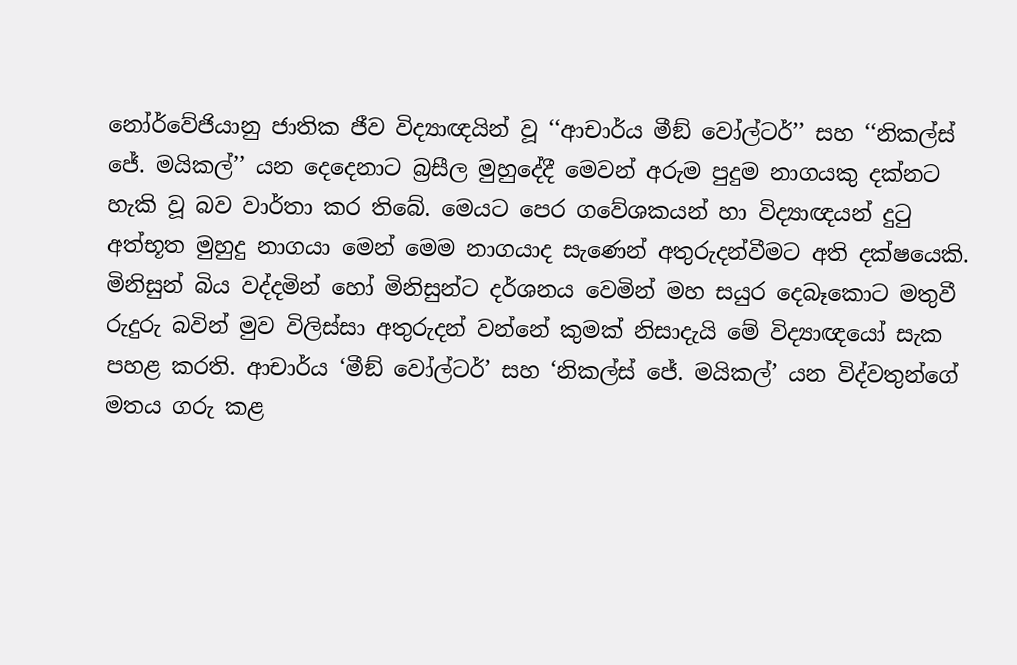නෝර්වේජියානු ජාතික ජීව විද්‍යාඥයින් වූ ‘‘ආචාර්ය මීඞ් වෝල්ටර්’’ සහ ‘‘නිකල්ස් ජේ. මයිකල්’’ යන දෙදෙනාට බ්‍රසීල මුහුදේදී මෙවන් අරුම පුදුම නාගයකු දක්නට හැකි වූ බව වාර්තා කර තිබේ. මෙයට පෙර ගවේශකයන් හා විද්‍යාඥයන් දුටු අත්භූත මුහුදු නාගයා මෙන් මෙම නාගයාද සැණෙන් අතුරුදන්වීමට අති දක්ෂයෙකි. මිනිසුන් බිය වද්දමින් හෝ මිනිසුන්ට දර්ශනය වෙමින් මහ සයුර දෙබෑකොට මතුවී රුදුරු බවින් මුව විලිස්සා අතුරුදන් වන්නේ කුමක් නිසාදැයි මේ විද්‍යාඥයෝ සැක පහළ කරති. ආචාර්ය ‘මීඞ් වෝල්ටර්’ සහ ‘නිකල්ස් ජේ. මයිකල්’ යන විද්වතුන්ගේ මතය ගරු කළ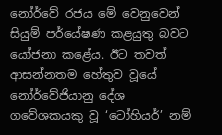නෝර්වේ රජය මේ වෙනුවෙන් සියුම් පර්යේෂණ කළයුතු බවට යෝජනා කළේය. ඊට තවත් ආසන්නතම හේතුව වූයේ නෝර්වේජියානු දේශ ගවේශකයකු වූ ‘ටෝහියර්’ නම්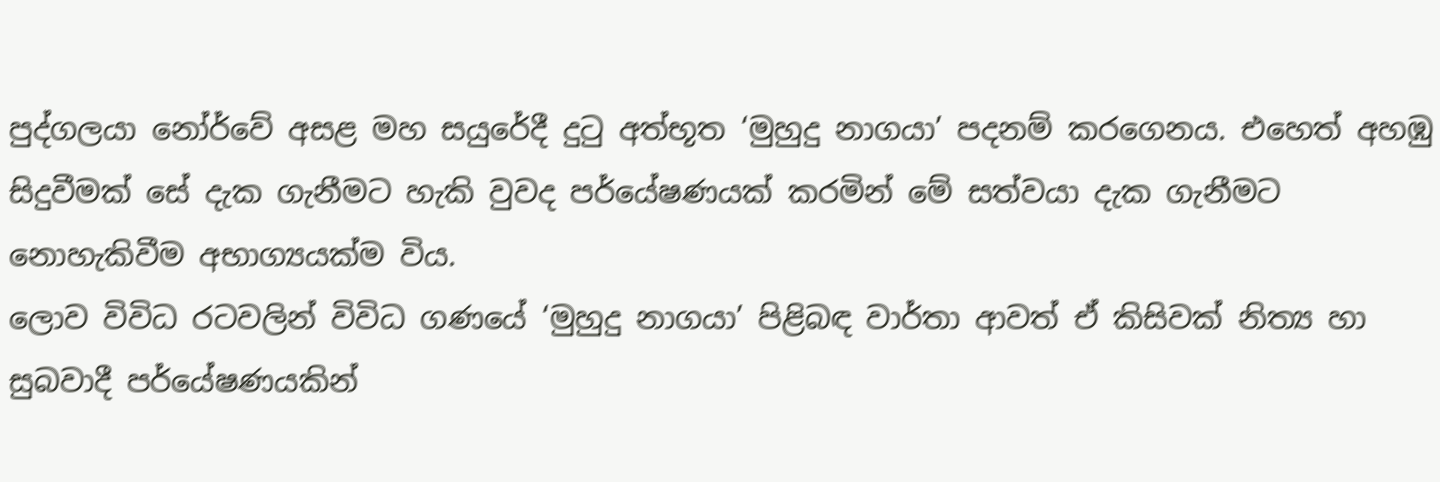පුද්ගලයා නෝර්වේ අසළ මහ සයුරේදී දුටු අත්භූත ‘මුහුදු නාගයා’ පදනම් කරගෙනය. එහෙත් අහඹු සිදුවීමක් සේ දැක ගැනීමට හැකි වුවද පර්යේෂණයක් කරමින් මේ සත්වයා දැක ගැනීමට නොහැකිවීම අභාග්‍යයක්ම විය.
ලොව විවිධ රටවලින් විවිධ ගණයේ ‘මුහුදු නාගයා’ පිළිබඳ වාර්තා ආවත් ඒ කිසිවක් නිත්‍ය හා සුබවාදී පර්යේෂණයකින්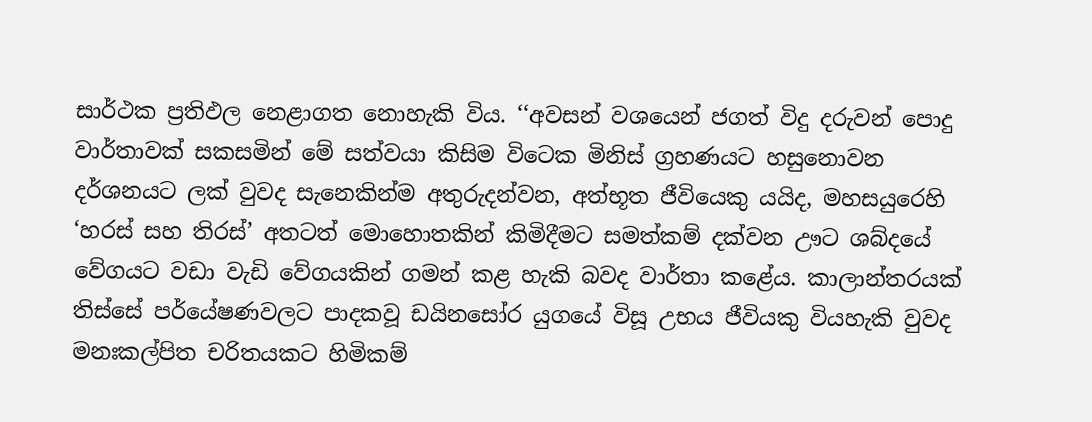සාර්ථක ප්‍රතිඵල නෙළාගත නොහැකි විය. ‘‘අවසන් වශයෙන් ජගත් විදු දරුවන් පොදු වාර්තාවක් සකසමින් මේ සත්වයා කිසිම විටෙක මිනිස් ග්‍රහණයට හසුනොවන දර්ශනයට ලක් වුවද සැනෙකින්ම අතුරුදන්වන, අත්භූත ජීවියෙකු යයිද, මහසයුරෙහි ‘හරස් සහ තිරස්’ අතටත් මොහොතකින් කිමිදීමට සමත්කම් දක්වන ඌට ශබ්දයේ වේගයට වඩා වැඩි වේගයකින් ගමන් කළ හැකි බවද වාර්තා කළේය. කාලාන්තරයක් තිස්සේ පර්යේෂණවලට පාදකවූ ඩයිනසෝර යුගයේ විසූ උභය ජීවියකු වියහැකි වුවද මනඃකල්පිත චරිතයකට හිමිකම්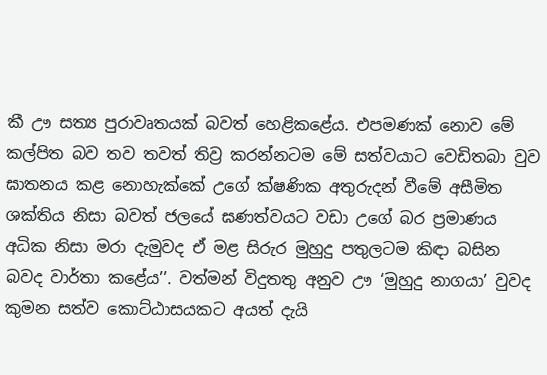කී ඌ සත්‍ය පුරාවෘතයක් බවත් හෙළිකළේය. එපමණක් නොව මේ කල්පිත බව තව තවත් තිව්‍ර කරන්නටම මේ සත්වයාට වෙඩිතබා වුව ඝාතනය කළ නොහැක්කේ උගේ ක්ෂණික අතුරුදන් වීමේ අසීමිත ශක්තිය නිසා බවත් ජලයේ ඝණත්වයට වඩා උගේ බර ප්‍රමාණය අධික නිසා මරා දැමුවද ඒ මළ සිරුර මුහුදු පතුලටම කිඳා බසින බවද වාර්තා කළේය’’. වත්මන් විදුතතු අනුව ඌ ‘මුහුදු නාගයා’ වුවද කුමන සත්ව කොට්ඨාසයකට අයත් දැයි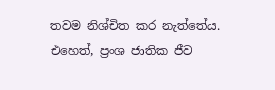තවම නිශ්චිත කර නැත්තේය. එහෙත්, ප්‍රංශ ජාතික ජීව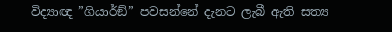විද්‍යාඥ ”ගියාර්ඞ්” පවසන්නේ දැනට ලැබී ඇති සත්‍ය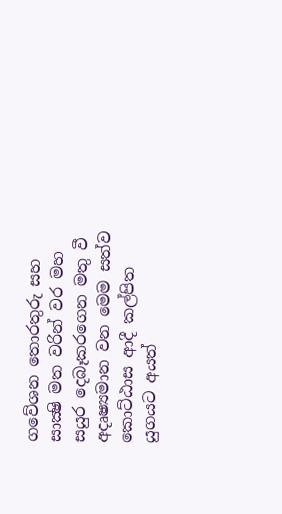ගවේශන තොරතුරු සහ සාක්‍ෂි මත වරින් වර මහ සයුර දෙබෑකරගෙන මතු වී අදෘෂ්‍යමාන වන මෙම සත්ව කොට්ඨාස ආදී කල්පිත යුගයට අයත්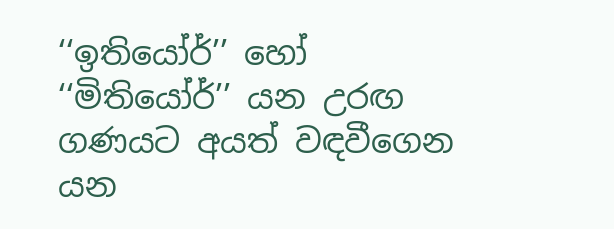‘‘ඉතියෝර්’’ හෝ ‘‘මිතියෝර්’’ යන උරඟ ගණයට අයත් වඳවීගෙන යන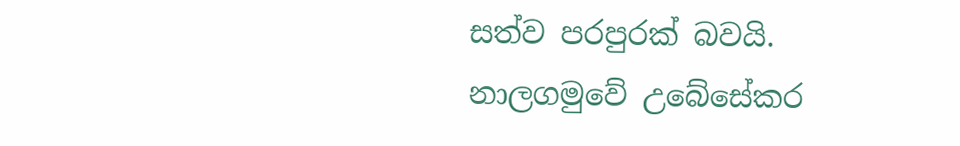සත්ව පරපුරක් බවයි.
නාලගමුවේ උබේසේකර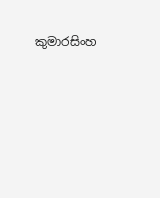කුමාරසිංහ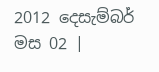2012 දෙසැම්බර් මස 02 |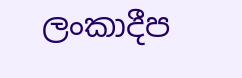ලංකාදීප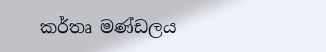කර්තෘ මණ්ඩලය